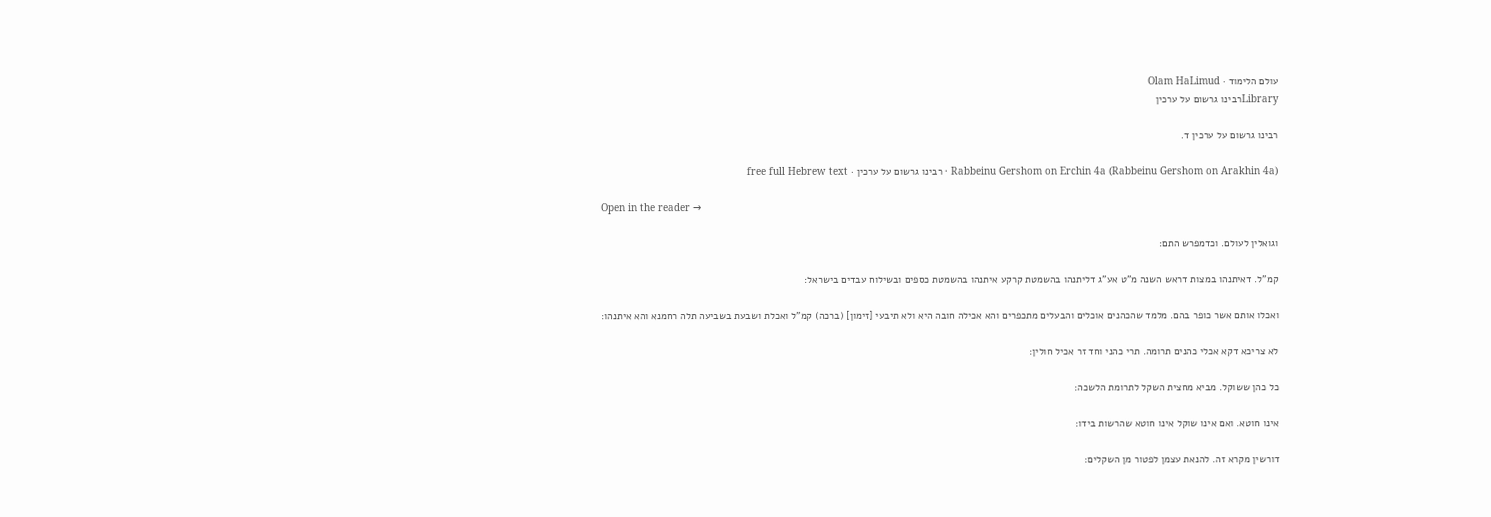עולם הלימוד · Olam HaLimud
Libraryרבינו גרשום על ערכין

רבינו גרשום על ערכין ד.

Rabbeinu Gershom on Erchin 4a (Rabbeinu Gershom on Arakhin 4a) · רבינו גרשום על ערכין · free full Hebrew text

Open in the reader →

וגואלין לעולם. וכדמפרש התם:

קמ"ל. דאיתנהו במצות דראש השנה מ"ט אע"ג דליתנהו בהשמטת קרקע איתנהו בהשמטת כספים ובשילוח עבדים בישראל:

ואכלו אותם אשר כופר בהם. מלמד שהכהנים אוכלים והבעלים מתכפרים והא אכילה חובה היא ולא תיבעי [זימון] (ברכה) קמ"ל ואכלת ושבעת בשביעה תלה רחמנא והא איתנהו:

לא צריכא דקא אכלי כהנים תרומה. תרי כהני וחד זר אכיל חולין:

כל כהן ששוקל. מביא מחצית השקל לתרומת הלשכה:

אינו חוטא. ואם אינו שוקל אינו חוטא שהרשות בידו:

דורשין מקרא זה. להנאת עצמן לפטור מן השקלים: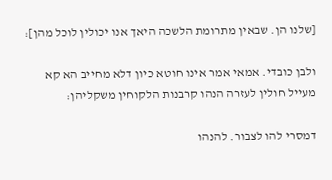[שלנו הן. שבאין מתרומת הלשכה היאך אנו יכולין לוכל מהן]:

ולבן כובדי. אמאי אמר אינו חוטא כיון דלא מחייב הא קא מעייל חולין לעזרה הנהו קרבנות הלקוחין משקליהן:

דמסרי להו לצבור. להנהו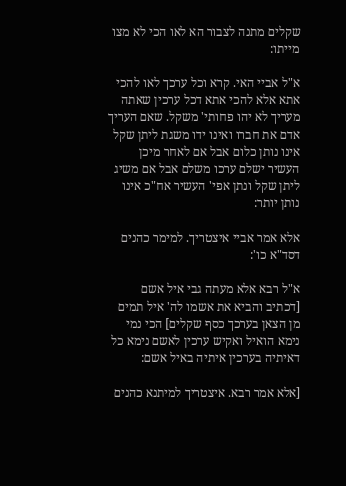שקלים מתנה לצבור הא לאו הכי לא מצו מייתו:

א"ל אביי האי. קרא וכל ערכך לאו להכי אתא אלא להכי אתא דכל ערכין שאתה מעריך לא יהו פחותי' משקל. שאם העריך אדם את חברו ואינו ידו משגת ליתן שקל אינו נותן כלום אבל אם לאחר מיכן העשיר ישלם ערכו משלם אבל אם משיג ליתן שקל ונתן אפי' העשיר אח"כ אינו נותן יותר:

אלא אמר אביי איצטריך. למימר כהנים דסד"א כו':

א"ל רבא אלא מעתה גבי איל אשם [דכתיב והביא את אשמו לה' איל תמים מן הצאן בערכך כסף שקלים] הכי נמי נימא הואיל ואקיש ערכין לאשם נימא כל דאיתיה בערכין איתיה באיל אשם:

[אלא אמר רבא. איצטריך למיתנא כהנים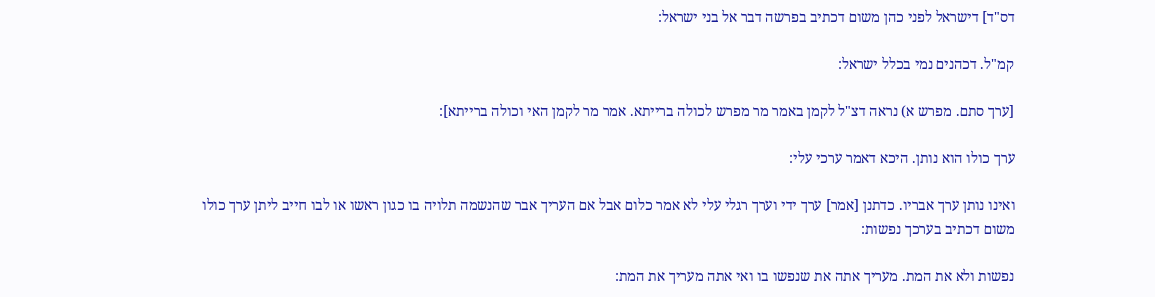דס"ד] דישראל לפני כהן משום דכתיב בפרשה דבר אל בני ישראל:

קמ"ל. דכהנים נמי בכלל ישראל:

[ערך סתם. מפרש א) נראה דצ"ל לקמן באמר מר מפרש לכולה ברייתא. אמר מר לקמן האי וכולה ברייתא]:

ערך כולו הוא נותן. היכא דאמר ערכי עלי:

ואינו נותן ערך אבריו. כדתנן [אמר] ערך ידי וערך רגלי עלי לא אמר כלום אבל אם העריך אבר שהנשמה תלויה בו כגון ראשו או לבו חייב ליתן ערך כולו משום דכתיב בערכך נפשות:

נפשות ולא את המת. מעריך אתה את שנפשו בו ואי אתה מעריך את המת: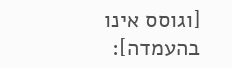[וגוסס אינו בהעמדה]: